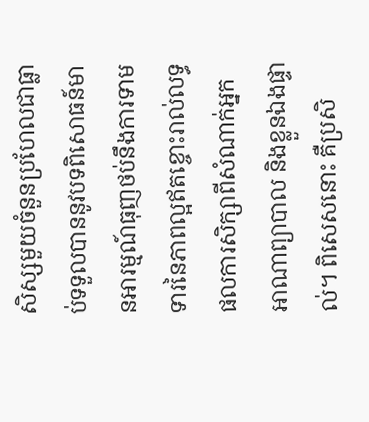សិស្សមួយចំនួនប្រហែលជាធ្លាប់ទទួលបាននូវបទពិសោធន៍មានអារម្មណ៍ធុញថប់នឹងការទាមទារនៃភាពល្អឥតខ្ចោះរាល់លទ្ធផលការសិក្សាពីសំណាក់អ្នកអាណាព្យាបាល និងខ្លួនឯងផ្ទាល់។ ពិសេសនោះ គឺប្រសិ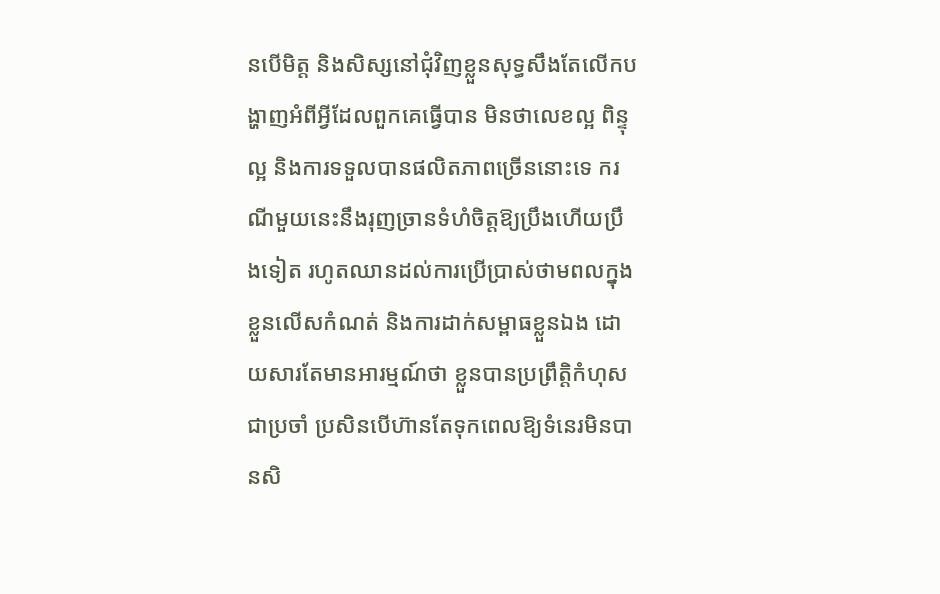នបើមិត្ត និងសិស្សនៅជុំវិញខ្លួនសុទ្ធសឹងតែលើកបង្ហាញអំពីអ្វីដែលពួកគេធ្វើបាន មិនថាលេខល្អ ពិន្ទុល្អ និងការទទួលបានផលិតភាពច្រើននោះទេ ករណីមួយនេះនឹងរុញច្រានទំហំចិត្តឱ្យប្រឹងហើយប្រឹងទៀត រហូតឈានដល់ការប្រើប្រាស់ថាមពលក្នុងខ្លួនលើសកំណត់ និងការដាក់សម្ពាធខ្លួនឯង ដោយសារតែមានអារម្មណ៍ថា ខ្លួនបានប្រព្រឹត្តិកំហុសជាប្រចាំ ប្រសិនបើហ៊ានតែទុកពេលឱ្យទំនេរមិនបានសិ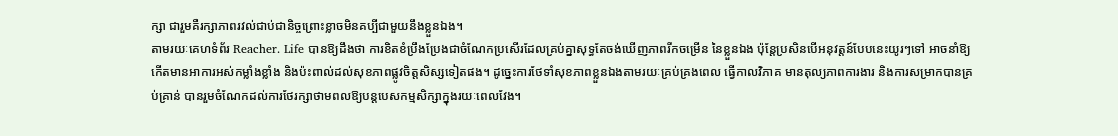ក្សា ជារួមគឺរក្សាភាពរវល់ជាប់ជានិច្ចព្រោះខ្លាចមិនគប្បីជាមួយនឹងខ្លួនឯង។
តាមរយៈគេហទំព័រ Reacher. Life បានឱ្យដឹងថា ការខិតខំប្រឹងប្រែងជាចំណែកប្រសើរដែលគ្រប់គ្នាសុទ្ធតែចង់ឃើញភាពរីកចម្រើន នៃខ្លួនឯង ប៉ុន្តែប្រសិនបើអនុវត្តន៍បែបនេះយូរៗទៅ អាចនាំឱ្យកើតមានអាការអស់កម្លាំងខ្លាំង និងប៉ះពាល់ដល់សុខភាពផ្លូវចិត្តសិស្សទៀតផង។ ដូច្នេះការថែទាំសុខភាពខ្លួនឯងតាមរយៈគ្រប់គ្រងពេល ធ្វើកាលវិភាគ មានតុល្យភាពការងារ និងការសម្រាកបានគ្រប់គ្រាន់ បានរួមចំណែកដល់ការថែរក្សាថាមពលឱ្យបន្តបេសកម្មសិក្សាក្នុងរយៈពេលវែង។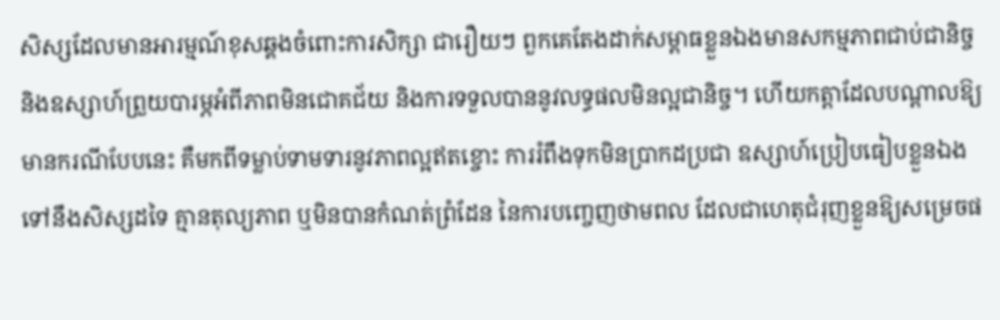សិស្សដែលមានអារម្មណ៍ខុសឆ្គងចំពោះការសិក្សា ជារឿយៗ ពួកគេតែងដាក់សម្ពាធខ្លួនឯងមានសកម្មភាពជាប់ជានិច្ច និងឧស្សាហ៍ព្រួយបារម្ភអំពីភាពមិនជោគជ័យ និងការទទួលបាននូវលទ្ធផលមិនល្អជានិច្ច។ ហើយកត្តាដែលបណ្តាលឱ្យមានករណីបែបនេះ គឺមកពីទម្លាប់ទាមទារនូវភាពល្អឥតខ្ចោះ ការរំពឹងទុកមិនប្រាកដប្រជា ឧស្សាហ៍ប្រៀបធៀបខ្លួនឯងទៅនឹងសិស្សដទៃ គ្មានតុល្យភាព ឬមិនបានកំណត់ព្រំដែន នៃការបញ្ចេញថាមពល ដែលជាហេតុជំរុញខ្លួនឱ្យសម្រេចផ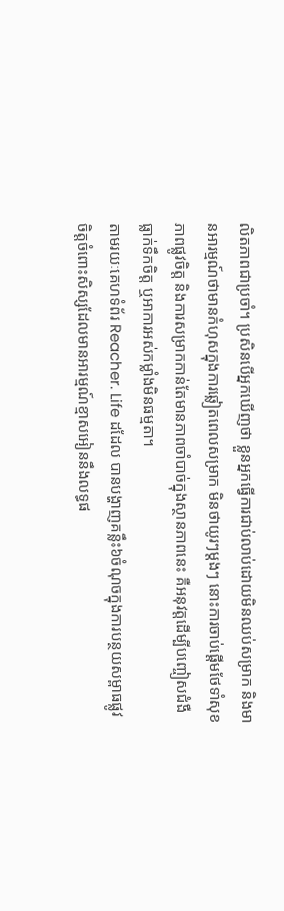លិតភាពជាប្រចាំ។ ប្រសិនបើអ្នកឃើញថា ខ្លួនអ្នកធ្វើការជាប់លាប់ដោយមិនឈប់សម្រាក និងមានអារម្មណ៍ថាមានកំហុសក្នុងការឆ្លៀតពេលសម្រាក មិនថាយូរៗម្តងៗ នោះការចាប់ផ្តើមថែទាំសុខភាពផ្លូវចិត្ត និងការសម្រាកកាន់តែមានភាពចាំបាច់ក្នុងស្ថានភាពនេះ គឺអនុវត្តដើម្បីបញ្ចៀសជំងឺធ្លាក់ទឹកចិត្ត ឬអាការអស់កម្លាំងមិនធម្មតា។
តាមរយៈគេហទំព័រ Reacher. Life ដដែល បានបង្ហាញគន្លឹះ៦ចំណុចក្នុងការបន្ថយសម្ពាធផ្លូវចិត្តចំពោះសិស្សដែលមានអារម្មណ៍ខ្មាសអៀននឹងលទ្ធផ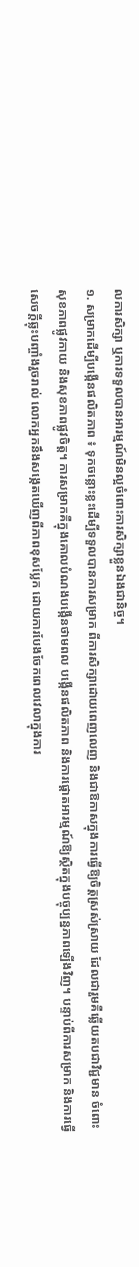លការសិក្សា ឬការទទួលបានអារម្មណ៍មិនល្អចំពោះការសិក្សាខ្លួនឯងជានិច្ច។
១. សម្រាកដើម្បីបង្កើនផលិតភាព ៖ ទុកចន្លោះខ្លះដើម្បីទទួលបានការសម្រាក ពីការសិក្សាដោយពេញលេញ និងជាឱកាសក្នុងការធ្វើឱ្យចិត្តស្រស់ស្រាយ ដែលជារួមគឺឆ្លើយតបជាវិជ្ជមាន ចំពោះសុខភាពផ្លូវកាយ និងសុខភាពផ្លូវចិត្ត។ ការសម្រាកគឺក្នុងគោលបំណងបង្កើនថាមពល បង្កើនផលិតភាព និងការផ្តោតអារម្មណ៍ឱ្យស្ថិតក្នុងបច្ចុប្បន្នភាពឡើងវិញ។ បន្ទាប់ពីការសម្រាក និងការធ្វើសេចក្ដីឆ្លុះបញ្ចាំងរួចរាល់ លោកអ្នកនឹងសង្កេតឃើញពីភាពខុសប្លែក ដោយការបែងចែកពេលវេលាក្នុងការ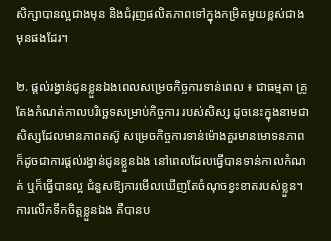សិក្សាបានល្អជាងមុន និងជំរុញផលិតភាពទៅក្នុងកម្រិតមួយខ្ពស់ជាងមុនផងដែរ។

២. ផ្តល់រង្វាន់ជូនខ្លួនឯងពេលសម្រេចកិច្ចការទាន់ពេល ៖ ជាធម្មតា គ្រូតែងកំណត់កាលបរិច្ឆេទសម្រាប់កិច្ចការ របស់សិស្ស ដូចនេះក្នុងនាមជាសិស្សដែលមានភាពតស៊ូ សម្រេចកិច្ចការទាន់ម៉ោងគួរមានមោទនភាព ក៏ដូចជាការផ្តល់រង្វាន់ជូនខ្លួនឯង នៅពេលដែលធ្វើបានទាន់កាលកំណត់ ឬក៏ធ្វើបានល្អ ជំនួសឱ្យការមើលឃើញតែចំណុចខ្វះខាតរបស់ខ្លួន។ ការលើកទឹកចិត្តខ្លួនឯង គឺបានប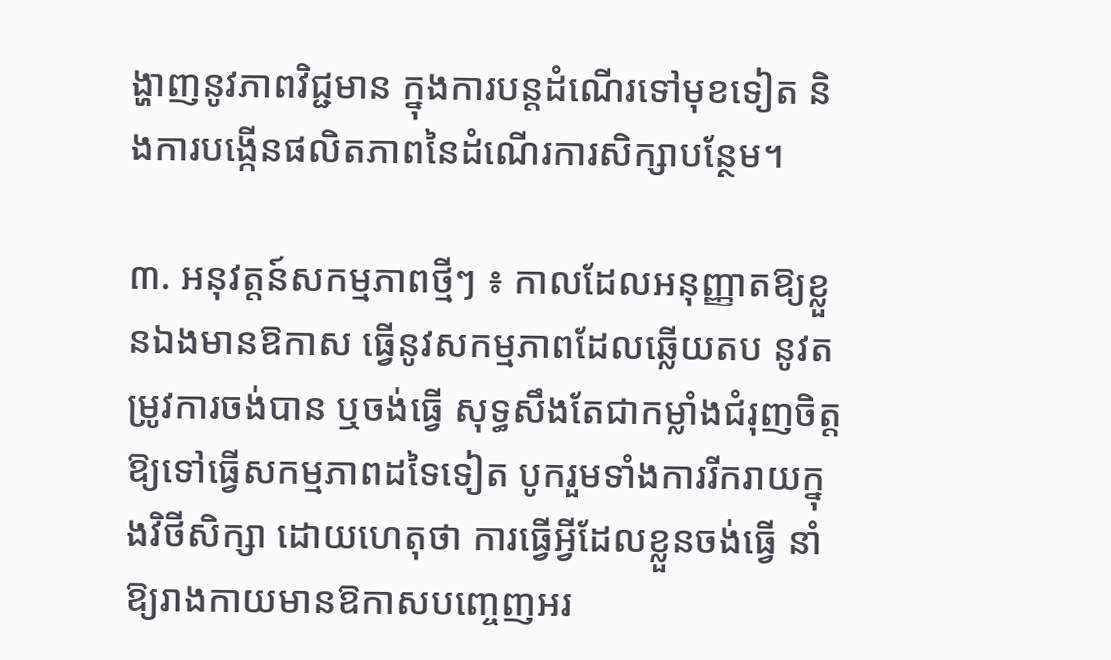ង្ហាញនូវភាពវិជ្ជមាន ក្នុងការបន្តដំណើរទៅមុខទៀត និងការបង្កើនផលិតភាពនៃដំណើរការសិក្សាបន្ថែម។

៣. អនុវត្តន៍សកម្មភាពថ្មីៗ ៖ កាលដែលអនុញ្ញាតឱ្យខ្លួនឯងមានឱកាស ធ្វើនូវសកម្មភាពដែលឆ្លើយតប នូវតម្រូវការចង់បាន ឬចង់ធ្វើ សុទ្ធសឹងតែជាកម្លាំងជំរុញចិត្តឱ្យទៅធ្វើសកម្មភាពដទៃទៀត បូករួមទាំងការរីករាយក្នុងវិថីសិក្សា ដោយហេតុថា ការធ្វើអ្វីដែលខ្លួនចង់ធ្វើ នាំឱ្យរាងកាយមានឱកាសបញ្ចេញអរ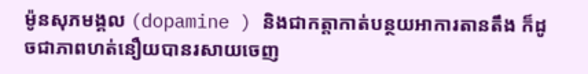ម៉ូនសុភមង្គល (dopamine ) និងជាកត្តាកាត់បន្ថយអាការតានតឹង ក៏ដូចជាភាពហត់នឿយបានរសាយចេញ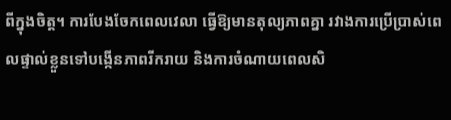ពីក្នុងចិត្ត។ ការបែងចែកពេលវេលា ធ្វើឱ្យមានតុល្យភាពគ្នា រវាងការប្រើប្រាស់ពេលផ្ទាល់ខ្លួនទៅបង្កើនភាពរីករាយ និងការចំណាយពេលសិ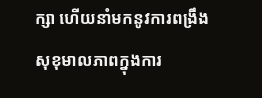ក្សា ហើយនាំមកនូវការពង្រឹងសុខុមាលភាពក្នុងការ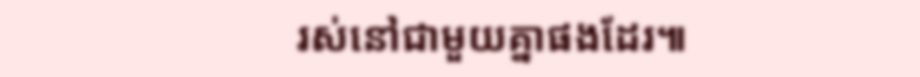រស់នៅជាមួយគ្នាផងដែរ៕